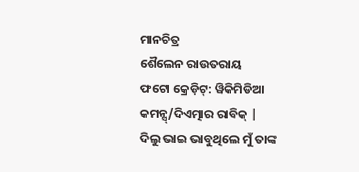ମାନଚିତ୍ର
ଶୈଲେନ ରାଉତରାୟ
ଫଟୋ କ୍ରେଡ଼ିଟ୍: ୱିକିମିଡିଆ କମନ୍ସ୍/ଦିଏତ୍ମାର ରାବିକ୍ |
ଦିଲୁ ଭାଇ ଭାବୁଥିଲେ ମୁଁ ତାଙ୍କ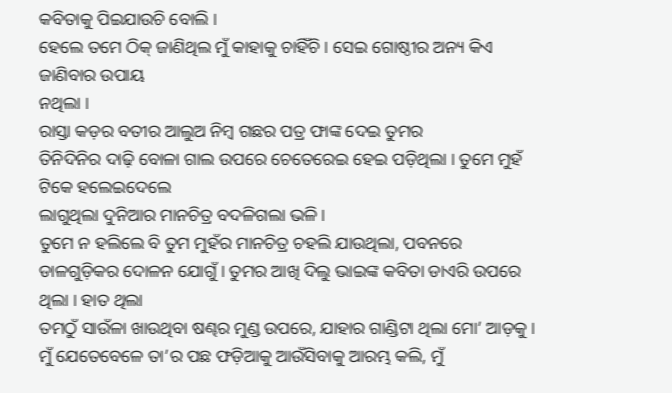କବିତାକୁ ପିଇଯାଉଚି ବୋଲି ।
ହେଲେ ତମେ ଠିକ୍ ଜାଣିଥିଲ ମୁଁ କାହାକୁ ଚାହିଁଚି । ସେଇ ଗୋଷ୍ଠୀର ଅନ୍ୟ କିଏ ଜାଣିବାର ଉପାୟ
ନଥିଲା ।
ରାସ୍ତା କଡ଼ର ବତୀର ଆଲୁଅ ନିମ୍ବ ଗଛର ପତ୍ର ଫାଙ୍କ ଦେଇ ତୁମର
ତିନିଦିନିର ଦାଢ଼ି ବୋଳା ଗାଲ ଉପରେ ଚେତେରେଇ ହେଇ ପଡ଼ିଥିଲା । ତୁମେ ମୁହଁ ଟିକେ ହଲେଇଦେଲେ
ଲାଗୁଥିଲା ଦୁନିଆର ମାନଚିତ୍ର ବଦଳିଗଲା ଭଳି ।
ତୁମେ ନ ହଲିଲେ ବି ତୁମ ମୁହଁର ମାନଚିତ୍ର ଚହଲି ଯାଉଥିଲା, ପବନରେ
ଡାଳଗୁଡ଼ିକର ଦୋଳନ ଯୋଗୁଁ । ତୁମର ଆଖି ଦିଲୁ ଭାଇଙ୍କ କବିତା ଡାଏରି ଉପରେ ଥିଲା । ହାତ ଥିଲା
ତମଠୁଁ ସାଉଁଳା ଖାଉଥିବା ଷଣ୍ଢର ମୁଣ୍ଡ ଉପରେ, ଯାହାର ଗାଣ୍ଡିଟା ଥିଲା ମୋ’ ଆଡ଼କୁ ।
ମୁଁ ଯେତେବେଳେ ତା’ର ପଛ ଫଡ଼ିଆକୁ ଆଉଁସିବାକୁ ଆରମ୍ଭ କଲି, ମୁଁ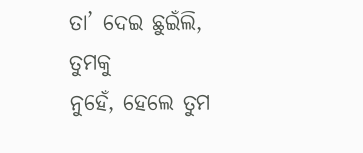ତା’ ଦେଇ ଛୁଇଁଲି, ତୁମକୁ
ନୁହେଁ, ହେଲେ ତୁମ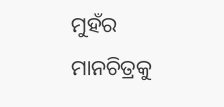ମୁହଁର ମାନଚିତ୍ରକୁ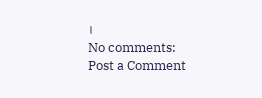।
No comments:
Post a Comment